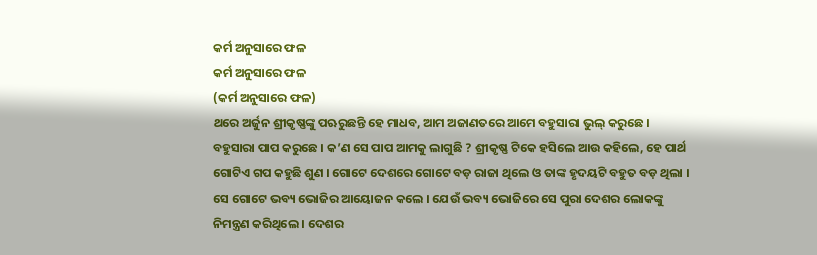କର୍ମ ଅନୁସାରେ ଫଳ
କର୍ମ ଅନୁସାରେ ଫଳ
(କର୍ମ ଅନୁସାରେ ଫଳ)
ଥରେ ଅର୍ଜୁନ ଶ୍ରୀକୃଷ୍ଣଙ୍କୁ ପଋରୁଛନ୍ତି ହେ ମାଧବ, ଆମ ଅଜାଣତରେ ଆମେ ବହୁସାରା ଭୁଲ୍ କରୁଛେ । ବହୁସାରା ପାପ କରୁଛେ । କ’ଣ ସେ ପାପ ଆମକୁ ଲାଗୁଛି ? ଶ୍ରୀକୃଷ୍ଣ ଟିକେ ହସିଲେ ଆଉ କହିଲେ, ହେ ପାର୍ଥ ଗୋଟିଏ ଗପ କହୁଛି ଶୁଣ । ଗୋଟେ ଦେଶରେ ଗୋଟେ ବଡ଼ ରାଜା ଥିଲେ ଓ ତାଙ୍କ ହୃଦୟଟି ବହୁତ ବଡ଼ ଥିଲା । ସେ ଗୋଟେ ଭବ୍ୟ ଭୋଜିର ଆୟୋଜନ କଲେ । ଯେଉଁ ଭବ୍ୟ ଭୋଜିରେ ସେ ପୁରା ଦେଶର ଲୋକଙ୍କୁ ନିମନ୍ତ୍ରଣ କରିଥିଲେ । ଦେଶର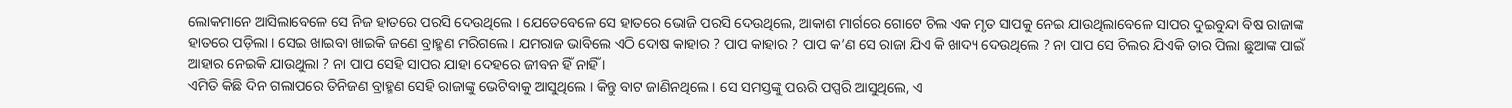ଲୋକମାନେ ଆସିଲାବେଳେ ସେ ନିଜ ହାତରେ ପରସି ଦେଉଥିଲେ । ଯେତେବେଳେ ସେ ହାତରେ ଭୋଜି ପରସି ଦେଉଥିଲେ, ଆକାଶ ମାର୍ଗରେ ଗୋଟେ ଚିଲ ଏକ ମୃତ ସାପକୁ ନେଇ ଯାଉଥିଲାବେଳେ ସାପର ଦୁଇବୁନ୍ଦା ବିଷ ରାଜାଙ୍କ ହାତରେ ପଡ଼ିଲା । ସେଇ ଖାଇବା ଖାଇକି ଜଣେ ବ୍ରାହ୍ମଣ ମରିଗଲେ । ଯମରାଜ ଭାବିଲେ ଏଠି ଦୋଷ କାହାର ? ପାପ କାହାର ? ପାପ କ’ଣ ସେ ରାଜା ଯିଏ କି ଖାଦ୍ୟ ଦେଉଥିଲେ ? ନା ପାପ ସେ ଚିଲର ଯିଏକି ତାର ପିଲା ଛୁଆଙ୍କ ପାଇଁ ଆହାର ନେଇକି ଯାଉଥୁଲା ? ନା ପାପ ସେହି ସାପର ଯାହା ଦେହରେ ଜୀବନ ହିଁ ନାହିଁ ।
ଏମିତି କିଛି ଦିନ ଗଲାପରେ ତିନିଜଣ ବ୍ରାହ୍ମଣ ସେହି ରାଜାଙ୍କୁ ଭେଟିବାକୁ ଆସୁଥିଲେ । କିନ୍ତୁ ବାଟ ଜାଣିନଥିଲେ । ସେ ସମସ୍ତଙ୍କୁ ପଋରି ପପ୍ସରି ଆସୁଥିଲେ, ଏ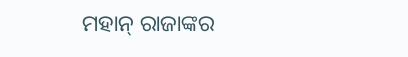ମହାନ୍ ରାଜାଙ୍କର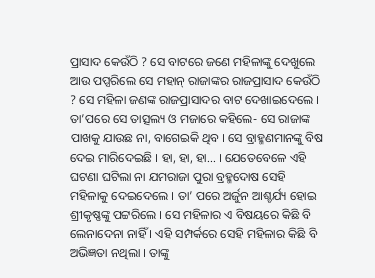ପ୍ରାସାଦ କେଉଁଠି ? ସେ ବାଟରେ ଜଣେ ମହିଳାଙ୍କୁ ଦେଖୁଲେ ଆଉ ପପ୍ସରିଲେ ସେ ମହାନ୍ ରାଜାଙ୍କର ରାଜପ୍ରାସାଦ କେଉଁଠି ? ସେ ମହିଳା ଜଣଙ୍କ ରାଜପ୍ରାସାଦର ବାଟ ଦେଖାଇଦେଲେ । ତା’ପରେ ସେ ତାତ୍ସଲ୍ୟ ଓ ମଜାରେ କହିଲେ- ସେ ରାଜାଙ୍କ ପାଖକୁ ଯାଉଛ ନା, ବାଗେଇକି ଥିବ । ସେ ବ୍ରାହ୍ମଣମାନଙ୍କୁ ବିଷ ଦେଇ ମାରିଦେଇଛି । ହା, ହା, ହା... । ଯେତେବେଳେ ଏହି ଘଟଣା ଘଟିଲା ନା ଯମରାଜା ପୁରା ବ୍ରହ୍ମଦୋଷ ସେହି ମହିଳାକୁ ଦେଇଦେଲେ । ତା’ ପରେ ଅର୍ଜୁନ ଆଶ୍ଚର୍ଯ୍ୟ ହୋଇ ଶ୍ରୀକୃଷ୍ଣଙ୍କୁ ପଟ୍ଟରିଲେ । ସେ ମହିଳାର ଏ ବିଷୟରେ କିଛି ବି ଲେନାଦେନା ନାହିଁ । ଏହି ସମ୍ପର୍କରେ ସେହି ମହିଳାର କିଛି ବି ଅଭିଜ୍ଞତା ନଥିଲା । ତାଙ୍କୁ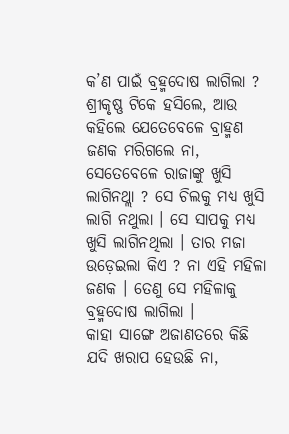କ’ଣ ପାଇଁ ବ୍ରହ୍ମଦୋଷ ଲାଗିଲା ? ଶ୍ରୀକୃଷ୍ଣ ଟିକେ ହସିଲେ, ଆଉ କହିଲେ ଯେତେବେଳେ ବ୍ରାହ୍ମଣ ଜଣକ ମରିଗଲେ ନା, ସେତେବେଳେ ରାଜାଙ୍କୁ ଖୁସି ଲାଗିନଥ୍ଲା ? ସେ ଚିଲକୁ ମଧ୍ଯ ଖୁସି ଲାଗି ନଥୁଲା । ସେ ସାପକୁ ମଧ୍ଯ ଖୁସି ଲାଗିନଥିଲା । ତାର ମଜା ଉଡ଼େଇଲା କିଏ ? ନା ଏହି ମହିଳା ଜଣକ । ତେଣୁ ସେ ମହିଳାକୁ ବ୍ରହ୍ମଦୋଷ ଲାଗିଲା ।
କାହା ସାଙ୍ଗେ ଅଜାଣତରେ କିଛି ଯଦି ଖରାପ ହେଉଛି ନା,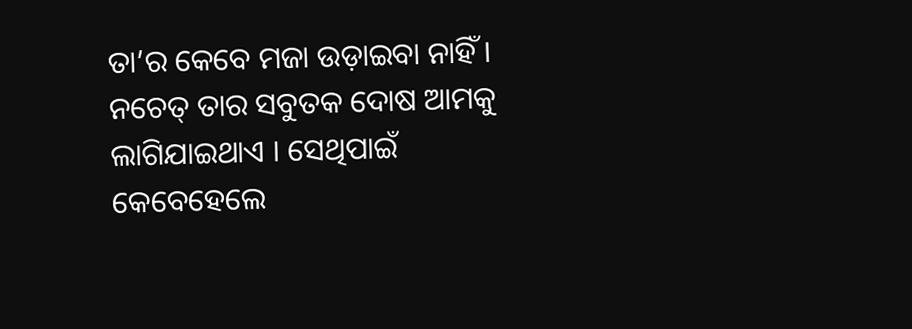ତା’ର କେବେ ମଜା ଉଡ଼ାଇବା ନାହିଁ । ନଚେତ୍ ତାର ସବୁତକ ଦୋଷ ଆମକୁ ଲାଗିଯାଇଥାଏ । ସେଥିପାଇଁ କେବେହେଲେ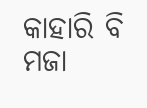କାହାରି ବି ମଜା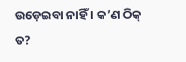ଉଡ଼େଇବା ନାହିଁ । କ’ଣ ଠିକ୍ ତ?